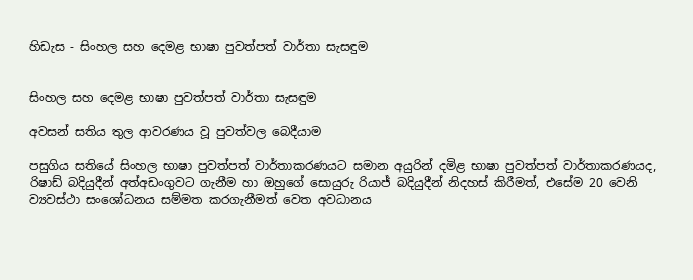හිඩැස - සිංහල සහ දෙමළ භාෂා පුවත්පත් වාර්තා සැසඳුම


සිංහල සහ දෙමළ භාෂා පුවත්පත් වාර්තා සැසඳුම

අවසන් සතිය තුල ආවරණය වූ පුවත්වල බෙදීයාම

පසුගිය සතියේ සිංහල භාෂා පුවත්පත් වාර්තාකරණයට සමාන අයුරින් දමිළ භාෂා පුවත්පත් වාර්තාකරණයද, රිෂාඩ් බදියුදීන් අත්අඩංගුවට ගැනීම හා ඔහුගේ සොයුරු රියාජ් බදියුදීන් නිදහස් කිරීමත්, එසේම 20 වෙනි ව්‍යවස්ථා සංශෝධනය සම්මත කරගැනීමත් වෙත අවධානය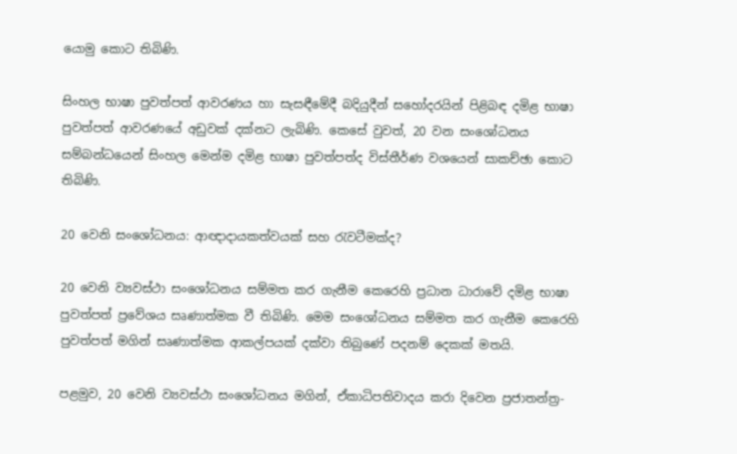යොමු කොට තිබිණි.

සිංහල භාෂා පුවත්පත් ආවරණය හා සැසඳීමේදී බදියුදීන් සහෝදරයින් පිළිබඳ දමිළ භාෂා පුවත්පත් ආවරණයේ අඩුවක් දක්නට ලැබිණි. කෙසේ වුවත්, 20 වන සංශෝධනය සම්බන්ධයෙන් සිංහල මෙන්ම දමිළ භාෂා පුවත්පත්ද විස්තීර්ණ වශයෙන් සාකච්ඡා කොට තිබිණි.

20 වෙනි සංශෝධනය: ආඥාදායකත්වයක් සහ රැවටීමක්ද?

20 වෙනි ව්‍යවස්ථා සංශෝධනය සම්මත කර ගැනීම කෙරෙහි ප්‍රධාන ධාරාවේ දමිළ භාෂා පුවත්පත් ප්‍රවේශය සෘණාත්මක වී තිබිණි. මෙම සංශෝධනය සම්මත කර ගැනීම කෙරෙහි පුවත්පත් මගින් සෘණාත්මක ආකල්පයක් දක්වා තිබුණේ පදනම් දෙකක් මතයි.

පළමුව, 20 වෙනි ව්‍යවස්ථා සංශෝධනය මගින්, ඒකාධිපතිවාදය කරා දිවෙන ප්‍රජාතන්ත්‍ර-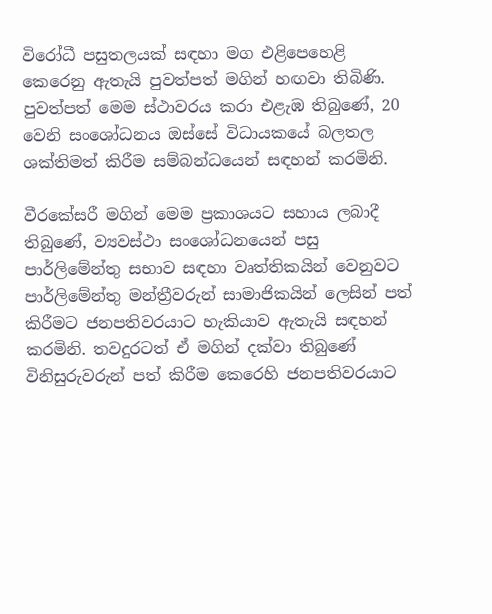විරෝධී පසුතලයක් සඳහා මග එළිපෙහෙළි කෙරෙනු ඇතැයි පුවත්පත් මගින් හඟවා තිබිණි. පුවත්පත් මෙම ස්ථාවරය කරා එළැඹ තිබුණේ, 20 වෙනි සංශෝධනය ඔස්සේ විධායකයේ බලතල ශක්තිමත් කිරීම සම්බන්ධයෙන් සඳහන් කරමිනි.

වීරකේසරී මගින් මෙම ප්‍රකාශයට සහාය ලබාදී තිබුණේ, ව්‍යවස්ථා සංශෝධනයෙන් පසු පාර්ලිමේන්තු සභාව සඳහා වෘත්තිකයින් වෙනුවට පාර්ලිමේන්තු මන්ත්‍රීවරුන් සාමාජිකයින් ලෙසින් පත් කිරීමට ජනපතිවරයාට හැකියාව ඇතැයි සඳහන් කරමිනි. තවදුරටත් ඒ මගින් දක්වා තිබුණේ විනිසුරුවරුන් පත් කිරීම කෙරෙහි ජනපතිවරයාට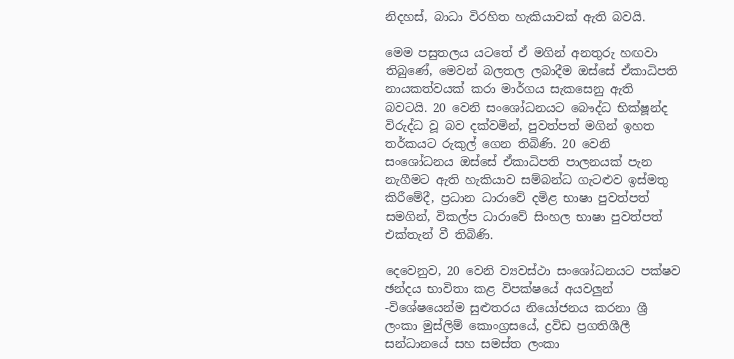නිදහස්, බාධා විරහිත හැකියාවක් ඇති බවයි.

මෙම පසුතලය යටතේ ඒ මගින් අනතුරු හඟවා තිබුණේ, මෙවන් බලතල ලබාදීම ඔස්සේ ඒකාධිපති නායකත්වයක් කරා මාර්ගය සැකසෙනු ඇති බවටයි. 20 වෙනි සංශෝධනයට බෞද්ධ භික්ෂූන්ද විරුද්ධ වූ බව දක්වමින්, පුවත්පත් මගින් ඉහත තර්කයට රුකුල් ගෙන තිබිණි. 20 වෙනි සංශෝධනය ඔස්සේ ඒකාධිපති පාලනයක් පැන නැගීමට ඇති හැකියාව සම්බන්ධ ගැටළුව ඉස්මතු කිරීමේදී, ප්‍රධාන ධාරාවේ දමිළ භාෂා පුවත්පත් සමගින්, විකල්ප ධාරාවේ සිංහල භාෂා පුවත්පත් එක්තැන් වී තිබිණි.

දෙවෙනුව, 20 වෙනි ව්‍යවස්ථා සංශෝධනයට පක්ෂව ඡන්දය භාවිතා කළ විපක්ෂයේ අයවලුන් -විශේෂයෙන්ම සුළුතරය නියෝජනය කරනා ශ්‍රී ලංකා මුස්ලිම් කොංග්‍රසයේ, ද්‍රවිඩ ප්‍රගතිශීලී සන්ධානයේ සහ සමස්ත ලංකා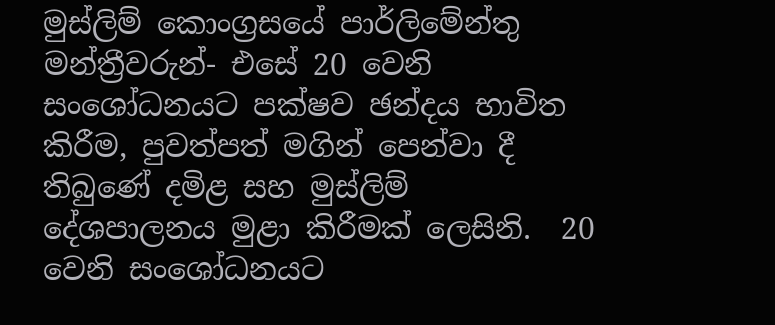මුස්ලිම් කොංග්‍රසයේ පාර්ලිමේන්තු මන්ත්‍රීවරුන්- එසේ 20 වෙනි සංශෝධනයට පක්ෂව ඡන්දය භාවිත කිරීම, පුවත්පත් මගින් පෙන්වා දී තිබුණේ දමිළ සහ මුස්ලිම් දේශපාලනය මුළා කිරීමක් ලෙසිනි.  20 වෙනි සංශෝධනයට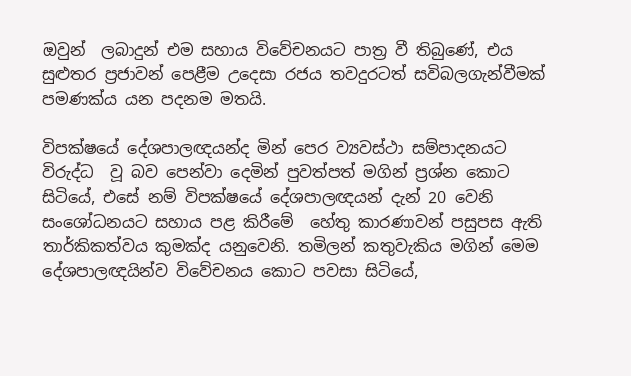ඔවුන්  ලබාදුන් එම සහාය විවේචනයට පාත්‍ර වී තිබුණේ, එය සුළුතර ප්‍රජාවන් පෙළීම උදෙසා රජය තවදුරටත් සවිබලගැන්වීමක් පමණක්ය යන පදනම මතයි.

විපක්ෂයේ දේශපාලඥයන්ද මින් පෙර ව්‍යවස්ථා සම්පාදනයට විරුද්ධ  වූ බව පෙන්වා දෙමින් පුවත්පත් මගින් ප්‍රශ්න කොට සිටියේ, එසේ නම් විපක්ෂයේ දේශපාලඥයන් දැන් 20 වෙනි සංශෝධනයට සහාය පළ කිරීමේ  හේතු කාරණාවන් පසුපස ඇති තාර්කිකත්වය කුමක්ද යනුවෙනි. තමිලන් කතුවැකිය මගින් මෙම දේශපාලඥයින්ව විවේචනය කොට පවසා සිටියේ,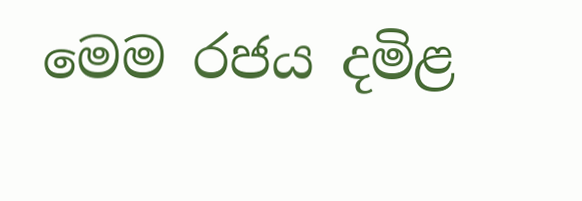මෙම රජය දමිළ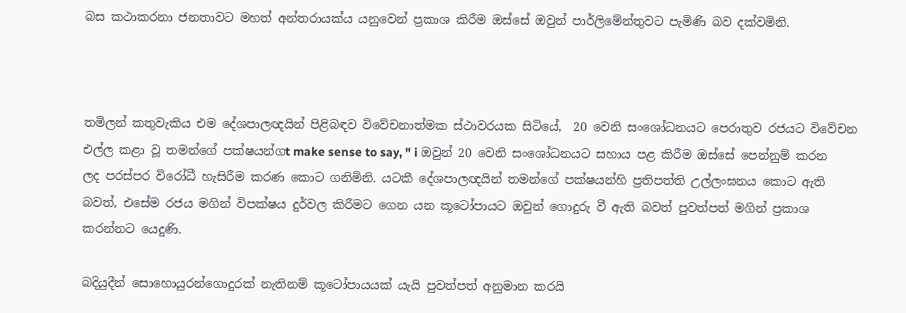බස කථාකරනා ජනතාවට මහත් අන්තරායක්ය යනුවෙන් ප්‍රකාශ කිරීම ඔස්සේ ඔවුන් පාර්ලිමේන්තුවට පැමිණි බව දක්වමිනි.



තමිලන් කතුවැකිය එම දේශපාලඥයින් පිළිබඳව විවේචනාත්මක ස්ථාවරයක සිටියේ,  20 වෙනි සංශෝධනයට පෙරාතුව රජයට විවේචන එල්ල කළා වූ තමන්ගේ පක්ෂයන්ගt make sense to say, " i ඔවුන් 20 වෙනි සංශෝධනයට සහාය පළ කිරීම ඔස්සේ පෙන්නුම් කරන ලද පරස්පර විරෝධී හැසිරීම කරණ කොට ගනිමිනි. යටකී දේශපාලඥයින් තමන්ගේ පක්ෂයන්හි ප්‍රතිපත්ති උල්ලංඝනය කොට ඇති බවත්, එසේම රජය මගින් විපක්ෂය දුර්වල කිරීමට ගෙන යන කූටෝපායට ඔවුන් ගොදුරු වී ඇති බවත් පුවත්පත් මගින් ප්‍රකාශ කරන්නට යෙදුණි.

බදියුදීන් සොහොයුරන්ගොදුරක් නැතිනම් කූටෝපායයක් යැයි පුවත්පත් අනුමාන කරයි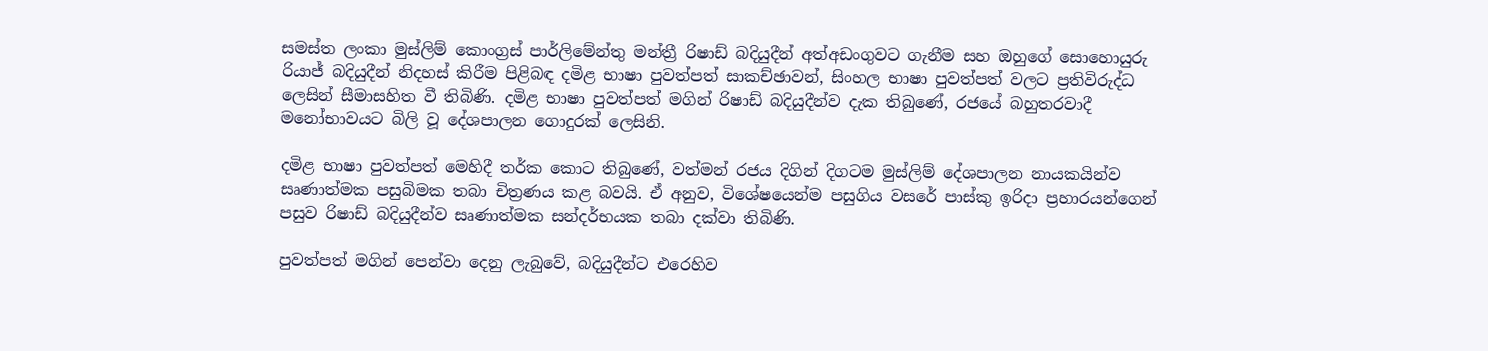සමස්ත ලංකා මුස්ලිම් කොංග්‍රස් පාර්ලිමේන්තු මන්ත්‍රී රිෂාඩ් බදියුදීන් අත්අඩංගුවට ගැනීම සහ ඔහුගේ සොහොයුරු රියාජ් බදියුදීන් නිදහස් කිරීම පිළිබඳ දමිළ භාෂා පුවත්පත් සාකච්ඡාවන්, සිංහල භාෂා පුවත්පත් වලට ප්‍රතිවිරුද්ධ ලෙසින් සීමාසහිත වී තිබිණි. දමිළ භාෂා පුවත්පත් මගින් රිෂාඩ් බදියුදීන්ව දැක තිබුණේ, රජයේ බහුතරවාදී මනෝභාවයට බිලි වූ දේශපාලන ගොදුරක් ලෙසිනි.

දමිළ භාෂා පුවත්පත් මෙහිදී තර්ක කොට තිබුණේ, වත්මන් රජය දිගින් දිගටම මුස්ලිම් දේශපාලන නායකයින්ව සෘණාත්මක පසුබිමක තබා චිත්‍රණය කළ බවයි. ඒ අනුව, විශේෂයෙන්ම පසුගිය වසරේ පාස්කු ඉරිදා ප්‍රහාරයන්ගෙන් පසුව රිෂාඩ් බදියුදීන්ව සෘණාත්මක සන්දර්භයක තබා දක්වා තිබිණි.

පුවත්පත් මගින් පෙන්වා දෙනු ලැබුවේ, බදියුදීන්ට එරෙහිව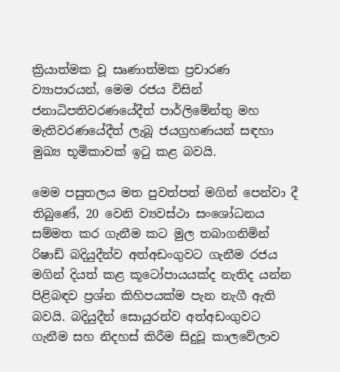ක්‍රියාත්මක වූ සෘණාත්මක ප්‍රචාරණ ව්‍යාපාරයන්, මෙම රජය විසින් ජනාධිපතිවරණයේදීත් පාර්ලිමේන්තු මහ මැතිවරණයේදීත් ලැබූ ජයග්‍රහණයන් සඳහා මුඛ්‍ය භූමිකාවක් ඉටු කළ බවයි.

මෙම පසුතලය මත පුවත්පත් මගින් පෙන්වා දී තිබුණේ, 20 වෙනි ව්‍යවස්ථා සංශෝධනය සම්මත කර ගැනීම කට මුල තබාගනිමින් රිෂාඩ් බදියුදීන්ව අත්අඩංගුවට ගැනීම රජය මගින් දියත් කළ කූටෝපායයක්ද නැතිද යන්න පිළිබඳව ප්‍රශ්න කිහිපයක්ම පැන නැගී ඇති බවයි. බදියුදීන් සොයුරන්ව අත්අඩංගුවට ගැනීම සහ නිදහස් කිරීම සිදුවූ කාලවේලාව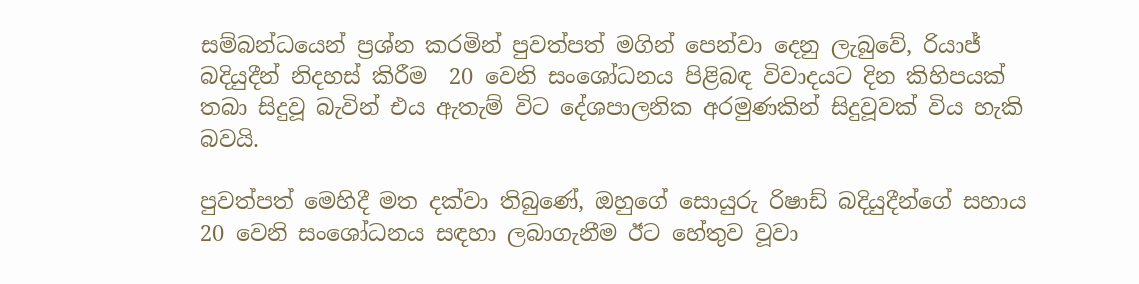සම්බන්ධයෙන් ප්‍රශ්න කරමින් පුවත්පත් මගින් පෙන්වා දෙනු ලැබුවේ, රියාජ් බදියුදීන් නිදහස් කිරීම  20 වෙනි සංශෝධනය පිළිබඳ විවාදයට දින කිහිපයක් තබා සිදුවූ බැවින් එය ඇතැම් විට දේශපාලනික අරමුණකින් සිදුවූවක් විය හැකි බවයි.

පුවත්පත් මෙහිදී මත දක්වා තිබුණේ, ඔහුගේ සොයුරු රිෂාඩ් බදියුදීන්ගේ සහාය 20 වෙනි සංශෝධනය සඳහා ලබාගැනීම ඊට හේතුව වූවා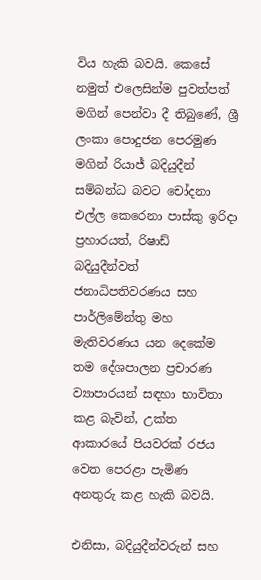විය හැකි බවයි. කෙසේ නමුත් එලෙසින්ම පුවත්පත් මගින් පෙන්වා දී තිබුණේ, ශ්‍රී ලංකා පොදුජන පෙරමුණ මගින් රියාජ් බදියුදීන් සම්බන්ධ බවට චෝදනා එල්ල කෙරෙනා පාස්කු ඉරිදා ප්‍රහාරයත්, රිෂාඩ් බදියුදීන්වත් ජනාධිපතිවරණය සහ පාර්ලිමේන්තු මහ මැතිවරණය යන දෙකේම තම දේශපාලන ප්‍රචාරණ ව්‍යාපාරයන් සඳහා භාවිතා කළ බැවින්, උක්ත ආකාරයේ පියවරක් රජය වෙත පෙරළා පැමිණ අනතුරු කළ හැකි බවයි.

එනිසා, බදියුදීන්වරුන් සහ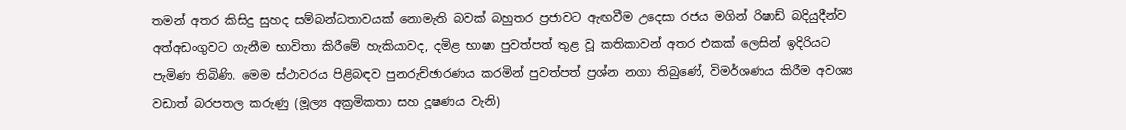තමන් අතර කිසිදු සුහද සම්බන්ධතාවයක් නොමැති බවක් බහුතර ප්‍රජාවට ඇඟවීම උදෙසා රජය මගින් රිෂාඩ් බදියුදීන්ව අත්අඩංගුවට ගැනීම භාවිතා කිරීමේ හැකියාවද, දමිළ භාෂා පුවත්පත් තුළ වූ කතිකාවන් අතර එකක් ලෙසින් ඉදිරියට පැමිණ තිබිණි. මෙම ස්ථාවරය පිළිබඳව පුනරුච්ඡාරණය කරමින් පුවත්පත් ප්‍රශ්න නගා තිබුණේ, විමර්ශණය කිරීම අවශ්‍ය වඩාත් බරපතල කරුණු (මූල්‍ය අක්‍රමිකතා සහ දූෂණය වැනි)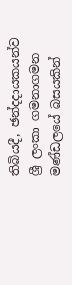තිබියදී, ඡන්දදායකයන්ව ශ්‍රී ලංකා ගමනාගමන මණ්ඩලයේ බසයකින්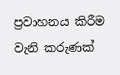ප්‍රවාහනය කිරීම වැනි කරුණක්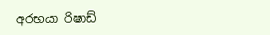අරභයා රිෂාඩ්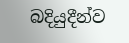බදියුදීන්ව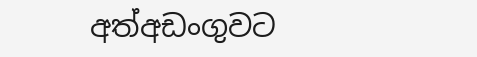අත්අඩංගුවට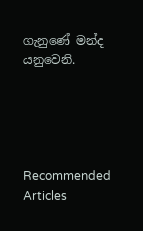ගැනුණේ මන්ද යනුවෙනි.





Recommended Articles